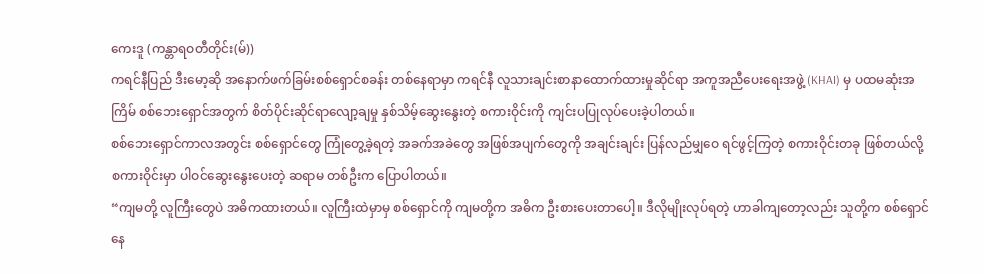ကေးဒူ (ကန္တာရဝတီတိုင်း(မ်))
ကရင်နီပြည် ဒီးမော့ဆို အနောက်ဖက်ခြမ်းစစ်ရှောင်စခန်း တစ်နေရာမှာ ကရင်နီ လူသားချင်းစာနာထောက်ထားမှုဆိုင်ရာ အကူအညီပေးရေးအဖွဲ့ (KHAI) မှ ပထမဆုံးအကြိမ် စစ်ဘေးရှောင်အတွက် စိတ်ပိုင်းဆိုင်ရာလျော့ချမှု နှစ်သိမ့်ဆွေးနွေးတဲ့ စကားဝိုင်းကို ကျင်းပပြုလုပ်ပေးခဲ့ပါတယ်။
စစ်ဘေးရှောင်ကာလအတွင်း စစ်ရှောင်တွေ ကြုံတွေ့ခဲ့ရတဲ့ အခက်အခဲတွေ အဖြစ်အပျက်တွေကို အချင်းချင်း ပြန်လည်မျှဝေ ရင်ဖွင့်ကြတဲ့ စကားဝိုင်းတခု ဖြစ်တယ်လို့ စကားဝိုင်းမှာ ပါဝင်ဆွေးနွေးပေးတဲ့ ဆရာမ တစ်ဦးက ပြောပါတယ်။
“ကျမတို့ လူကြီးတွေပဲ အဓိကထားတယ်။ လူကြီးထဲမှာမှ စစ်ရှောင်ကို ကျမတို့က အဓိက ဦးစားပေးတာပေါ့။ ဒီလိုမျိုးလုပ်ရတဲ့ ဟာခါကျတော့လည်း သူတို့က စစ်ရှောင်နေ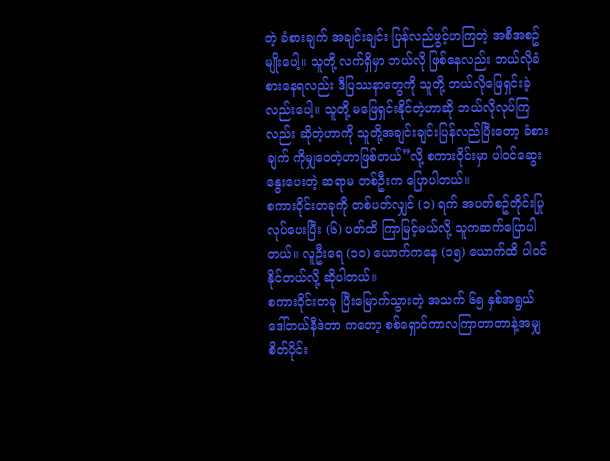တဲ့ ခံစားချက် အချင်းချင်း ပြန်လည်ဖွင့်ဟကြတဲ့ အစီအစဥ်မျိုးပေါ့။ သူတို့ လက်ရှိမှာ ဘယ်လို ဖြစ်နေလည်း ဘယ်လိုခံစားနေရလည်း ဒီပြဿနာတွေကို သူတို့ ဘယ်လိုဖြေရှင်းခဲ့လည်းပေါ့။ သူတို့ မဖြေရှင်းနိုင်တဲ့ဟာဆို ဘယ်လိုလုပ်ကြလည်း ဆိုတဲ့ဟာကို သူတို့အချင်းချင်းပြန်လည်ပြီးတော့ ခံစားချက် ကိုမျှဝေတဲ့ဟာဖြစ်တယ်”လို့ စကားဝိုင်းမှာ ပါဝင်ဆွေးနွေးပေးတဲ့ ဆရာမ တစ်ဦးက ပြောပါတယ်။
စကားဝိုင်းတခုကို တစ်ပတ်လျှင် (၁) ရက် အပတ်စဥ်တိုင်းပြုလုပ်ပေးပြီး (၆) ပတ်ထိ ကြာမြင့်မယ်လို့ သူကဆက်ပြောပါတယ်။ လူဦးရေ (၁၀) ယောက်ကနေ (၁၅) ယောက်ထိ ပါဝင်နိုင်တယ်လို့ ဆိုပါတယ်။
စကားဝိုင်းတခု ပြီးမြောက်သွားတဲ့ အသက် ၆၅ နှစ်အရွယ် ဒေါ်ဘယ်နီဒဲတာ ကတော့ စစ်ရှောင်ကာလကြာတာတာနဲ့အမျှ စိတ်ပိုင်း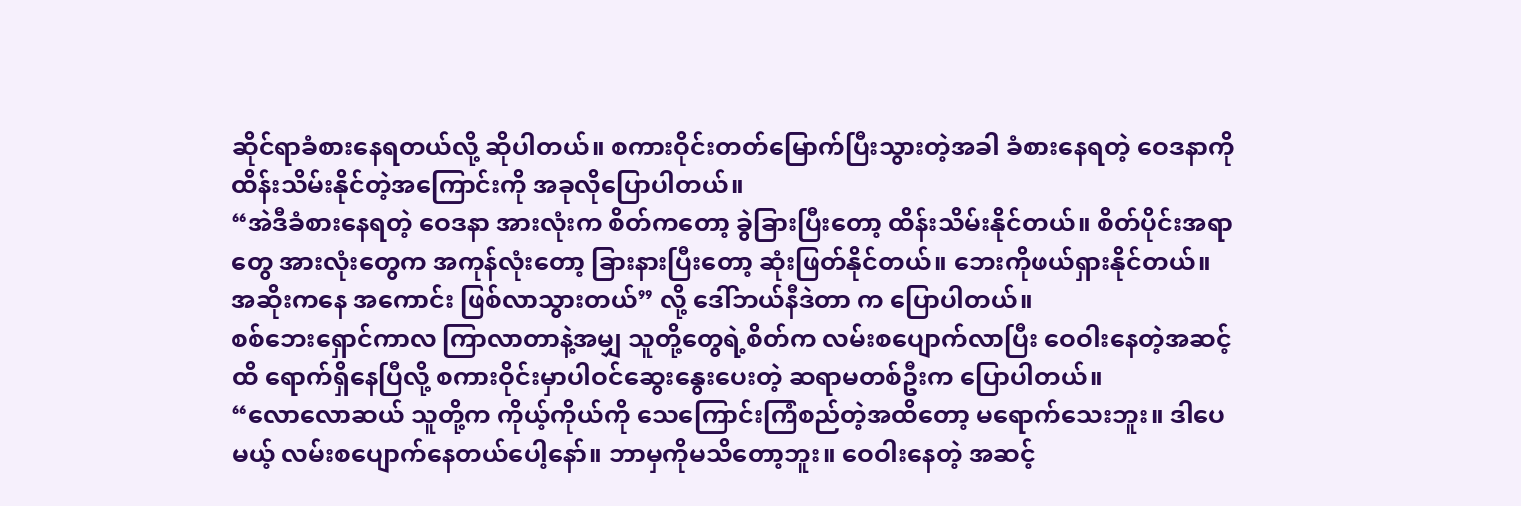ဆိုင်ရာခံစားနေရတယ်လို့ ဆိုပါတယ်။ စကားဝိုင်းတတ်မြောက်ပြီးသွားတဲ့အခါ ခံစားနေရတဲ့ ဝေဒနာကို ထိန်းသိမ်းနိုင်တဲ့အကြောင်းကို အခုလိုပြောပါတယ်။
“အဲဒီခံစားနေရတဲ့ ဝေဒနာ အားလုံးက စိတ်ကတော့ ခွဲခြားပြီးတော့ ထိန်းသိမ်းနိုင်တယ်။ စိတ်ပိုင်းအရာတွေ အားလုံးတွေက အကုန်လုံးတော့ ခြားနားပြီးတော့ ဆုံးဖြတ်နိုင်တယ်။ ဘေးကိုဖယ်ရှားနိုင်တယ်။ အဆိုးကနေ အကောင်း ဖြစ်လာသွားတယ်” လို့ ဒေါ်ဘယ်နီဒဲတာ က ပြောပါတယ်။
စစ်ဘေးရှောင်ကာလ ကြာလာတာနဲ့အမျှ သူတို့တွေရဲ့စိတ်က လမ်းစပျောက်လာပြီး ဝေဝါးနေတဲ့အဆင့်ထိ ရောက်ရှိနေပြီလို့ စကားဝိုင်းမှာပါဝင်ဆွေးနွေးပေးတဲ့ ဆရာမတစ်ဦးက ပြောပါတယ်။
“လောလောဆယ် သူတို့က ကိုယ့်ကိုယ်ကို သေကြောင်းကြံစည်တဲ့အထိတော့ မရောက်သေးဘူး။ ဒါပေမယ့် လမ်းစပျောက်နေတယ်ပေါ့နော်။ ဘာမှကိုမသိတော့ဘူး။ ဝေဝါးနေတဲ့ အဆင့်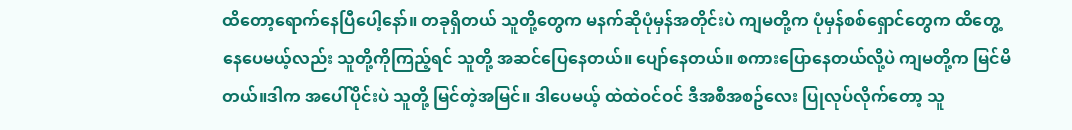ထိတော့ရောက်နေပြီပေါ့နော်။ တခုရှိတယ် သူတို့တွေက မနက်ဆိုပုံမှန်အတိုင်းပဲ ကျမတို့က ပုံမှန်စစ်ရှောင်တွေက ထိတွေ့နေပေမယ့်လည်း သူတို့ကိုကြည့်ရင် သူတို့ အဆင်ပြေနေတယ်။ ပျော်နေတယ်။ စကားပြောနေတယ်လို့ပဲ ကျမတို့က မြင်မိတယ်။ဒါက အပေါ်ပိုင်းပဲ သူတို့ မြင်တဲ့အမြင်။ ဒါပေမယ့် ထဲထဲဝင်ဝင် ဒီအစီအစဥ်လေး ပြုလုပ်လိုက်တော့ သူ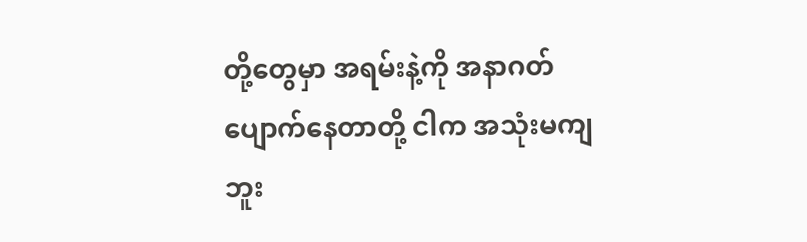တို့တွေမှာ အရမ်းနဲ့ကို အနာဂတ်ပျောက်နေတာတို့ ငါက အသုံးမကျဘူး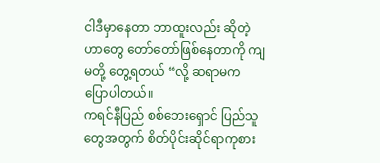ငါဒီမှာနေတာ ဘာထူးလည်း ဆိုတဲ့ဟာတွေ တော်တော်ဖြစ်နေတာကို ကျမတို့ တွေ့ရတယ် “လို့ ဆရာမက ပြောပါတယ်။
ကရင်နီပြည် စစ်ဘေးရှောင် ပြည်သူတွေအတွက် စိတ်ပိုင်းဆိုင်ရာကုစား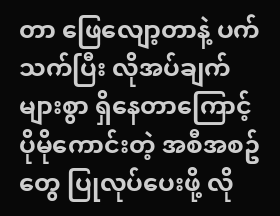တာ ဖြေလျော့တာနဲ့ ပက်သက်ပြီး လိုအပ်ချက်များစွာ ရှိနေတာကြောင့် ပိုမိုကောင်းတဲ့ အစီအစဥ်တွေ ပြုလုပ်ပေးဖို့ လို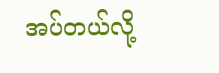အပ်တယ်လို့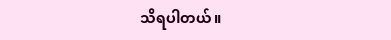သိရပါတယ်။